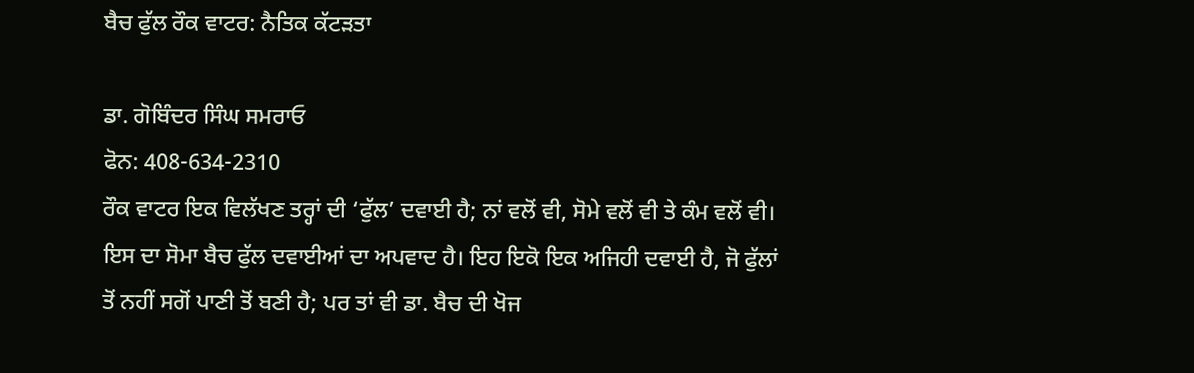ਬੈਚ ਫੁੱਲ ਰੌਕ ਵਾਟਰ: ਨੈਤਿਕ ਕੱਟੜਤਾ

ਡਾ. ਗੋਬਿੰਦਰ ਸਿੰਘ ਸਮਰਾਓ
ਫੋਨ: 408-634-2310
ਰੌਕ ਵਾਟਰ ਇਕ ਵਿਲੱਖਣ ਤਰ੍ਹਾਂ ਦੀ ‘ਫੁੱਲ’ ਦਵਾਈ ਹੈ; ਨਾਂ ਵਲੋਂ ਵੀ, ਸੋਮੇ ਵਲੋਂ ਵੀ ਤੇ ਕੰਮ ਵਲੋਂ ਵੀ। ਇਸ ਦਾ ਸੋਮਾ ਬੈਚ ਫੁੱਲ ਦਵਾਈਆਂ ਦਾ ਅਪਵਾਦ ਹੈ। ਇਹ ਇਕੋ ਇਕ ਅਜਿਹੀ ਦਵਾਈ ਹੈ, ਜੋ ਫੁੱਲਾਂ ਤੋਂ ਨਹੀਂ ਸਗੋਂ ਪਾਣੀ ਤੋਂ ਬਣੀ ਹੈ; ਪਰ ਤਾਂ ਵੀ ਡਾ. ਬੈਚ ਦੀ ਖੋਜ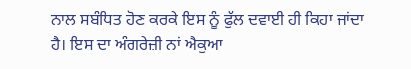ਨਾਲ ਸਬੰਧਿਤ ਹੋਣ ਕਰਕੇ ਇਸ ਨੂੰ ਫੁੱਲ ਦਵਾਈ ਹੀ ਕਿਹਾ ਜਾਂਦਾ ਹੈ। ਇਸ ਦਾ ਅੰਗਰੇਜ਼ੀ ਨਾਂ ਐਕੁਆ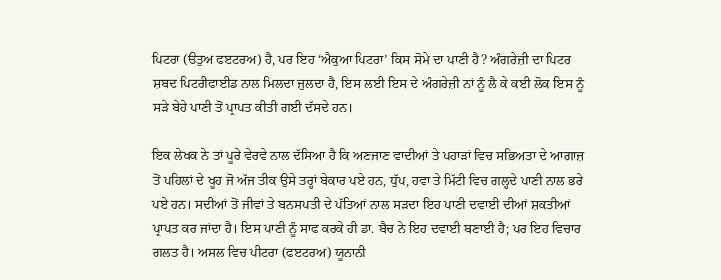ਪਿਟਰਾ (ੳਤੁਅ ਫੲਟਰਅ) ਹੈ, ਪਰ ਇਹ ‘ਐਕੁਆ ਪਿਟਰਾ’ ਕਿਸ ਸੋਮੇ ਦਾ ਪਾਣੀ ਹੈ? ਅੰਗਰੇਜ਼ੀ ਦਾ ਪਿਟਰ ਸ਼ਬਦ ਪਿਟਰੀਫਾਈਡ ਨਾਲ ਮਿਲਦਾ ਜੁਲਦਾ ਹੈ, ਇਸ ਲਈ ਇਸ ਦੇ ਅੰਗਰੇਜ਼ੀ ਨਾਂ ਨੂੰ ਲੈ ਕੇ ਕਈ ਲੋਕ ਇਸ ਨੂੰ ਸੜੇ ਬੇਹੇ ਪਾਣੀ ਤੋਂ ਪ੍ਰਾਪਤ ਕੀਤੀ ਗਈ ਦੱਸਦੇ ਹਨ।

ਇਕ ਲੇਖਕ ਨੇ ਤਾਂ ਪੂਰੇ ਵੇਰਵੇ ਨਾਲ ਦੱਸਿਆ ਹੈ ਕਿ ਅਣਜਾਣ ਵਾਦੀਆਂ ਤੇ ਪਹਾੜਾਂ ਵਿਚ ਸਭਿਅਤਾ ਦੇ ਆਗਾਜ਼ ਤੋਂ ਪਹਿਲਾਂ ਦੇ ਖੂਹ ਜੋ ਅੱਜ ਤੀਕ ਉਸੇ ਤਰ੍ਹਾਂ ਬੇਕਾਰ ਪਏ ਹਨ, ਧੁੱਪ, ਹਵਾ ਤੇ ਮਿੱਟੀ ਵਿਚ ਗਲ੍ਹਦੇ ਪਾਣੀ ਨਾਲ ਭਰੇ ਪਏ ਹਨ। ਸਦੀਆਂ ਤੋਂ ਜੀਵਾਂ ਤੇ ਬਨਸਪਤੀ ਦੇ ਪੱਤਿਆਂ ਨਾਲ ਸੜਦਾ ਇਹ ਪਾਣੀ ਦਵਾਈ ਦੀਆਂ ਸ਼ਕਤੀਆਂ ਪ੍ਰਾਪਤ ਕਰ ਜਾਂਦਾ ਹੈ। ਇਸ ਪਾਣੀ ਨੂੰ ਸਾਫ ਕਰਕੇ ਹੀ ਡਾ. ਬੈਚ ਨੇ ਇਹ ਦਵਾਈ ਬਣਾਈ ਹੈ; ਪਰ ਇਹ ਵਿਚਾਰ ਗਲਤ ਹੈ। ਅਸਲ ਵਿਚ ਪੀਟਰਾ (ਫੲਟਰਅ) ਯੂਨਾਨੀ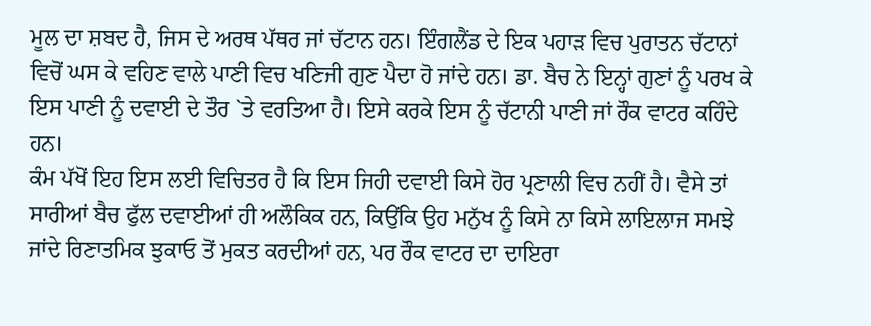ਮੂਲ ਦਾ ਸ਼ਬਦ ਹੈ, ਜਿਸ ਦੇ ਅਰਥ ਪੱਥਰ ਜਾਂ ਚੱਟਾਨ ਹਨ। ਇੰਗਲੈਂਡ ਦੇ ਇਕ ਪਹਾੜ ਵਿਚ ਪੁਰਾਤਨ ਚੱਟਾਨਾਂ ਵਿਚੋਂ ਘਸ ਕੇ ਵਹਿਣ ਵਾਲੇ ਪਾਣੀ ਵਿਚ ਖਣਿਜੀ ਗੁਣ ਪੈਦਾ ਹੋ ਜਾਂਦੇ ਹਨ। ਡਾ. ਬੈਚ ਨੇ ਇਨ੍ਹਾਂ ਗੁਣਾਂ ਨੂੰ ਪਰਖ ਕੇ ਇਸ ਪਾਣੀ ਨੂੰ ਦਵਾਈ ਦੇ ਤੌਰ `ਤੇ ਵਰਤਿਆ ਹੈ। ਇਸੇ ਕਰਕੇ ਇਸ ਨੂੰ ਚੱਟਾਨੀ ਪਾਣੀ ਜਾਂ ਰੌਕ ਵਾਟਰ ਕਹਿੰਦੇ ਹਨ।
ਕੰਮ ਪੱਖੋਂ ਇਹ ਇਸ ਲਈ ਵਿਚਿਤਰ ਹੈ ਕਿ ਇਸ ਜਿਹੀ ਦਵਾਈ ਕਿਸੇ ਹੋਰ ਪ੍ਰਣਾਲੀ ਵਿਚ ਨਹੀਂ ਹੈ। ਵੈਸੇ ਤਾਂ ਸਾਰੀਆਂ ਬੈਚ ਫੁੱਲ ਦਵਾਈਆਂ ਹੀ ਅਲੌਕਿਕ ਹਨ, ਕਿਉਂਕਿ ਉਹ ਮਨੁੱਖ ਨੂੰ ਕਿਸੇ ਨਾ ਕਿਸੇ ਲਾਇਲਾਜ ਸਮਝੇ ਜਾਂਦੇ ਰਿਣਾਤਮਿਕ ਝੁਕਾਓ ਤੋਂ ਮੁਕਤ ਕਰਦੀਆਂ ਹਨ, ਪਰ ਰੌਕ ਵਾਟਰ ਦਾ ਦਾਇਰਾ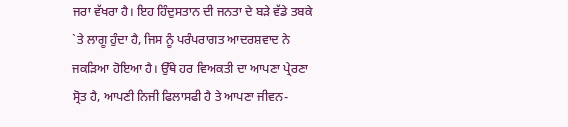ਜਰਾ ਵੱਖਰਾ ਹੈ। ਇਹ ਹਿੰਦੁਸਤਾਨ ਦੀ ਜਨਤਾ ਦੇ ਬੜੇ ਵੱਡੇ ਤਬਕੇ `ਤੇ ਲਾਗੂ ਹੁੰਦਾ ਹੈ, ਜਿਸ ਨੂੰ ਪਰੰਪਰਾਗਤ ਆਦਰਸ਼ਵਾਦ ਨੇ ਜਕੜਿਆ ਹੋਇਆ ਹੈ। ਉੱਥੇ ਹਰ ਵਿਅਕਤੀ ਦਾ ਆਪਣਾ ਪ੍ਰੇਰਣਾ ਸ੍ਰੋਤ ਹੈ, ਆਪਣੀ ਨਿਜੀ ਫਿਲਾਸਫੀ ਹੈ ਤੇ ਆਪਣਾ ਜੀਵਨ-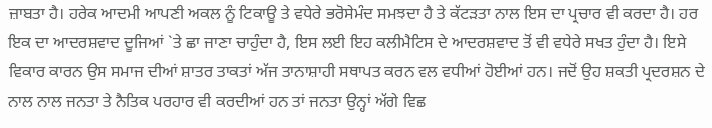ਜ਼ਾਬਤਾ ਹੈ। ਹਰੇਕ ਆਦਮੀ ਆਪਣੀ ਅਕਲ ਨੂੰ ਟਿਕਾਊ ਤੇ ਵਧੇਰੇ ਭਰੋਸੇਮੰਦ ਸਮਝਦਾ ਹੈ ਤੇ ਕੱਟੜਤਾ ਨਾਲ ਇਸ ਦਾ ਪ੍ਰਚਾਰ ਵੀ ਕਰਦਾ ਹੈ। ਹਰ ਇਕ ਦਾ ਆਦਰਸ਼ਵਾਦ ਦੂਜਿਆਂ `ਤੇ ਛਾ ਜਾਣਾ ਚਾਹੁੰਦਾ ਹੈ, ਇਸ ਲਈ ਇਹ ਕਲੀਮੈਟਿਸ ਦੇ ਆਦਰਸ਼ਵਾਦ ਤੋਂ ਵੀ ਵਧੇਰੇ ਸਖਤ ਹੁੰਦਾ ਹੈ। ਇਸੇ ਵਿਕਾਰ ਕਾਰਨ ਉਸ ਸਮਾਜ ਦੀਆਂ ਸ਼ਾਤਰ ਤਾਕਤਾਂ ਅੱਜ ਤਾਨਾਸ਼ਾਹੀ ਸਥਾਪਤ ਕਰਨ ਵਲ ਵਧੀਆਂ ਹੋਈਆਂ ਹਨ। ਜਦੋਂ ਉਹ ਸ਼ਕਤੀ ਪ੍ਰਦਰਸ਼ਨ ਦੇ ਨਾਲ ਨਾਲ ਜਨਤਾ ਤੇ ਨੈਤਿਕ ਪਰਹਾਰ ਵੀ ਕਰਦੀਆਂ ਹਨ ਤਾਂ ਜਨਤਾ ਉਨ੍ਹਾਂ ਅੱਗੇ ਵਿਛ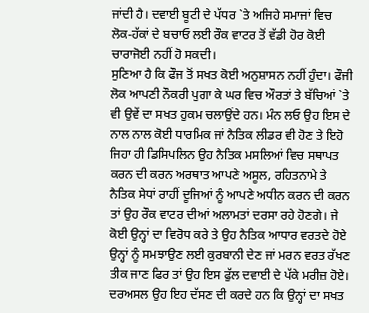ਜਾਂਦੀ ਹੈ। ਦਵਾਈ ਬੂਟੀ ਦੇ ਪੱਧਰ `ਤੇ ਅਜਿਹੇ ਸਮਾਜਾਂ ਵਿਚ ਲੋਕ-ਹੱਕਾਂ ਦੇ ਬਚਾਓ ਲਈ ਰੌਕ ਵਾਟਰ ਤੋਂ ਵੱਡੀ ਹੋਰ ਕੋਈ ਚਾਰਾਜੋਈ ਨਹੀਂ ਹੋ ਸਕਦੀ।
ਸੁਣਿਆ ਹੈ ਕਿ ਫੌਜ ਤੋਂ ਸਖਤ ਕੋਈ ਅਨੁਸ਼ਾਸਨ ਨਹੀਂ ਹੁੰਦਾ। ਫੌਜੀ ਲੋਕ ਆਪਣੀ ਨੌਕਰੀ ਪੁਗਾ ਕੇ ਘਰ ਵਿਚ ਔਰਤਾਂ ਤੇ ਬੱਚਿਆਂ `ਤੇ ਵੀ ਉਵੇਂ ਦਾ ਸਖਤ ਹੁਕਮ ਚਲਾਉਂਦੇ ਹਨ। ਮੰਨ ਲਓ ਉਹ ਇਸ ਦੇ ਨਾਲ ਨਾਲ ਕੋਈ ਧਾਰਮਿਕ ਜਾਂ ਨੈਤਿਕ ਲੀਡਰ ਵੀ ਹੋਣ ਤੇ ਇਹੋ ਜਿਹਾ ਹੀ ਡਿਸਿਪਲਿਨ ਉਹ ਨੈਤਿਕ ਮਸਲਿਆਂ ਵਿਚ ਸਥਾਪਤ ਕਰਨ ਦੀ ਕਰਨ ਅਰਥਾਤ ਆਪਣੇ ਅਸੂਲ, ਰਹਿਤਨਾਮੇ ਤੇ ਨੈਤਿਕ ਸੇਧਾਂ ਰਾਹੀਂ ਦੂਜਿਆਂ ਨੂੰ ਆਪਣੇ ਅਧੀਨ ਕਰਨ ਦੀ ਕਰਨ ਤਾਂ ਉਹ ਰੌਕ ਵਾਟਰ ਦੀਆਂ ਅਲਾਮਤਾਂ ਦਰਸਾ ਰਹੇ ਹੋਣਗੇ। ਜੇ ਕੋਈ ਉਨ੍ਹਾਂ ਦਾ ਵਿਰੋਧ ਕਰੇ ਤੇ ਉਹ ਨੈਤਿਕ ਆਧਾਰ ਵਰਤਦੇ ਹੋਏ ਉਨ੍ਹਾਂ ਨੂੰ ਸਮਝਾਉਣ ਲਈ ਕੁਰਬਾਨੀ ਦੇਣ ਜਾਂ ਮਰਨ ਵਰਤ ਰੱਖਣ ਤੀਕ ਜਾਣ ਫਿਰ ਤਾਂ ਉਹ ਇਸ ਫੁੱਲ ਦਵਾਈ ਦੇ ਪੱਕੇ ਮਰੀਜ਼ ਹੋਏ। ਦਰਅਸਲ ਉਹ ਇਹ ਦੱਸਣ ਦੀ ਕਰਦੇ ਹਨ ਕਿ ਉਨ੍ਹਾਂ ਦਾ ਸਖਤ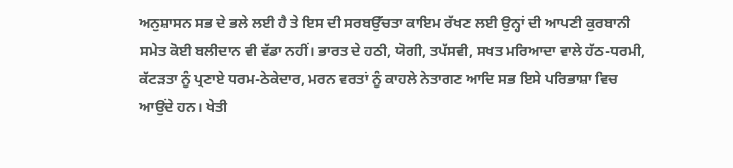ਅਨੁਸ਼ਾਸਨ ਸਭ ਦੇ ਭਲੇ ਲਈ ਹੈ ਤੇ ਇਸ ਦੀ ਸਰਬਉੱਚਤਾ ਕਾਇਮ ਰੱਖਣ ਲਈ ਉਨ੍ਹਾਂ ਦੀ ਆਪਣੀ ਕੁਰਬਾਨੀ ਸਮੇਤ ਕੋਈ ਬਲੀਦਾਨ ਵੀ ਵੱਡਾ ਨਹੀਂ। ਭਾਰਤ ਦੇ ਹਠੀ, ਯੋਗੀ, ਤਪੱਸਵੀ, ਸਖਤ ਮਰਿਆਦਾ ਵਾਲੇ ਹੱਠ-ਧਰਮੀ, ਕੱਟੜਤਾ ਨੂੰ ਪ੍ਰਣਾਏ ਧਰਮ-ਠੇਕੇਦਾਰ, ਮਰਨ ਵਰਤਾਂ ਨੂੰ ਕਾਹਲੇ ਨੇਤਾਗਣ ਆਦਿ ਸਭ ਇਸੇ ਪਰਿਭਾਸ਼ਾ ਵਿਚ ਆਉਂਦੇ ਹਨ। ਖੇਤੀ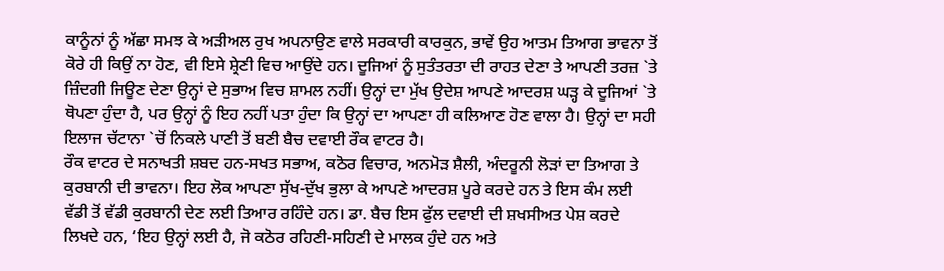ਕਾਨੂੰਨਾਂ ਨੂੰ ਅੱਛਾ ਸਮਝ ਕੇ ਅੜੀਅਲ ਰੁਖ ਅਪਨਾਉਣ ਵਾਲੇ ਸਰਕਾਰੀ ਕਾਰਕੁਨ, ਭਾਵੇਂ ਉਹ ਆਤਮ ਤਿਆਗ ਭਾਵਨਾ ਤੋਂ ਕੋਰੇ ਹੀ ਕਿਉਂ ਨਾ ਹੋਣ, ਵੀ ਇਸੇ ਸ਼੍ਰੇਣੀ ਵਿਚ ਆਉਂਦੇ ਹਨ। ਦੂਜਿਆਂ ਨੂੰ ਸੁਤੰਤਰਤਾ ਦੀ ਰਾਹਤ ਦੇਣਾ ਤੇ ਆਪਣੀ ਤਰਜ਼ `ਤੇ ਜ਼ਿੰਦਗੀ ਜਿਊਣ ਦੇਣਾ ਉਨ੍ਹਾਂ ਦੇ ਸੁਭਾਅ ਵਿਚ ਸ਼ਾਮਲ ਨਹੀਂ। ਉਨ੍ਹਾਂ ਦਾ ਮੁੱਖ ਉਦੇਸ਼ ਆਪਣੇ ਆਦਰਸ਼ ਘੜ੍ਹ ਕੇ ਦੂਜਿਆਂ `ਤੇ ਥੋਪਣਾ ਹੁੰਦਾ ਹੈ, ਪਰ ਉਨ੍ਹਾਂ ਨੂੰ ਇਹ ਨਹੀਂ ਪਤਾ ਹੁੰਦਾ ਕਿ ਉਨ੍ਹਾਂ ਦਾ ਆਪਣਾ ਹੀ ਕਲਿਆਣ ਹੋਣ ਵਾਲਾ ਹੈ। ਉਨ੍ਹਾਂ ਦਾ ਸਹੀ ਇਲਾਜ ਚੱਟਾਨਾ `ਚੋਂ ਨਿਕਲੇ ਪਾਣੀ ਤੋਂ ਬਣੀ ਬੈਚ ਦਵਾਈ ਰੌਕ ਵਾਟਰ ਹੈ।
ਰੌਕ ਵਾਟਰ ਦੇ ਸਨਾਖਤੀ ਸ਼ਬਦ ਹਨ-ਸਖਤ ਸਭਾਅ, ਕਠੋਰ ਵਿਚਾਰ, ਅਨਮੋੜ ਸ਼ੈਲੀ, ਅੰਦਰੂਨੀ ਲੋੜਾਂ ਦਾ ਤਿਆਗ ਤੇ ਕੁਰਬਾਨੀ ਦੀ ਭਾਵਨਾ। ਇਹ ਲੋਕ ਆਪਣਾ ਸੁੱਖ-ਦੁੱਖ ਭੁਲਾ ਕੇ ਆਪਣੇ ਆਦਰਸ਼ ਪੂਰੇ ਕਰਦੇ ਹਨ ਤੇ ਇਸ ਕੰਮ ਲਈ ਵੱਡੀ ਤੋਂ ਵੱਡੀ ਕੁਰਬਾਨੀ ਦੇਣ ਲਈ ਤਿਆਰ ਰਹਿੰਦੇ ਹਨ। ਡਾ. ਬੈਚ ਇਸ ਫੁੱਲ ਦਵਾਈ ਦੀ ਸ਼ਖਸੀਅਤ ਪੇਸ਼ ਕਰਦੇ ਲਿਖਦੇ ਹਨ, ‘ਇਹ ਉਨ੍ਹਾਂ ਲਈ ਹੈ, ਜੋ ਕਠੋਰ ਰਹਿਣੀ-ਸਹਿਣੀ ਦੇ ਮਾਲਕ ਹੁੰਦੇ ਹਨ ਅਤੇ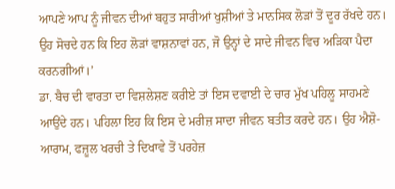ਆਪਣੇ ਆਪ ਨੂੰ ਜੀਵਨ ਦੀਆਂ ਬਹੁਤ ਸਾਰੀਆਂ ਖੁਸ਼ੀਆਂ ਤੇ ਮਾਨਸਿਕ ਲੋੜਾਂ ਤੋਂ ਦੂਰ ਰੱਖਦੇ ਹਨ। ਉਹ ਸੋਚਦੇ ਹਨ ਕਿ ਇਹ ਲੋੜਾਂ ਵਾਸ਼ਨਾਵਾਂ ਹਨ, ਜੋ ਉਨ੍ਹਾਂ ਦੇ ਸਾਦੇ ਜੀਵਨ ਵਿਚ ਅੜਿਕਾ ਪੈਦਾ ਕਰਨਗੀਆਂ।’
ਡਾ. ਬੈਚ ਦੀ ਵਾਰਤਾ ਦਾ ਵਿਸ਼ਲੇਸ਼ਣ ਕਰੀਏ ਤਾਂ ਇਸ ਦਵਾਈ ਦੇ ਚਾਰ ਮੁੱਖ ਪਹਿਲੂ ਸਾਹਮਣੇ ਆਉਂਦੇ ਹਨ। ਪਹਿਲਾ ਇਹ ਕਿ ਇਸ ਦੇ ਮਰੀਜ਼ ਸਾਦਾ ਜੀਵਨ ਬਤੀਤ ਕਰਦੇ ਹਨ। ਉਹ ਐਸ਼ੋ-ਆਰਾਮ, ਫਜ਼ੂਲ ਖਰਚੀ ਤੇ ਦਿਖਾਵੇ ਤੋਂ ਪਰਹੇਜ਼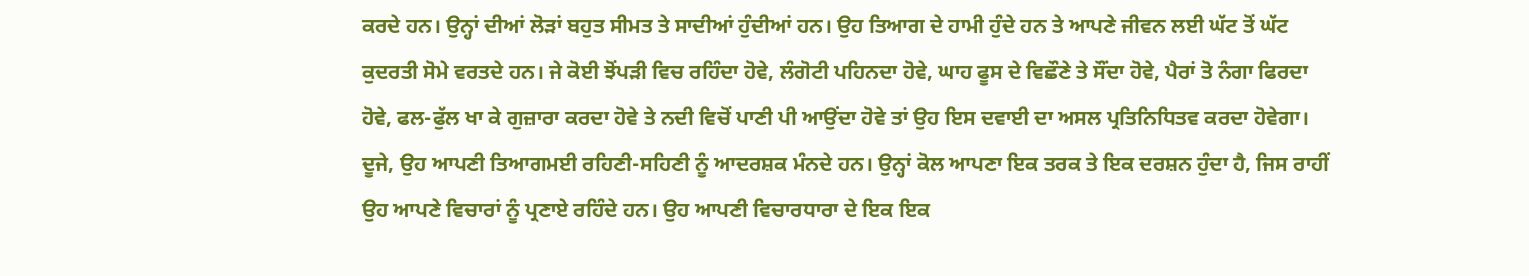ਕਰਦੇ ਹਨ। ਉਨ੍ਹਾਂ ਦੀਆਂ ਲੋੜਾਂ ਬਹੁਤ ਸੀਮਤ ਤੇ ਸਾਦੀਆਂ ਹੁੰਦੀਆਂ ਹਨ। ਉਹ ਤਿਆਗ ਦੇ ਹਾਮੀ ਹੁੰਦੇ ਹਨ ਤੇ ਆਪਣੇ ਜੀਵਨ ਲਈ ਘੱਟ ਤੋਂ ਘੱਟ ਕੁਦਰਤੀ ਸੋਮੇ ਵਰਤਦੇ ਹਨ। ਜੇ ਕੋਈ ਝੋਂਪੜੀ ਵਿਚ ਰਹਿੰਦਾ ਹੋਵੇ, ਲੰਗੋਟੀ ਪਹਿਨਦਾ ਹੋਵੇ, ਘਾਹ ਫੂਸ ਦੇ ਵਿਛੌਣੇ ਤੇ ਸੌਂਦਾ ਹੋਵੇ, ਪੈਰਾਂ ਤੋ ਨੰਗਾ ਫਿਰਦਾ ਹੋਵੇ, ਫਲ-ਫੁੱਲ ਖਾ ਕੇ ਗੁਜ਼ਾਰਾ ਕਰਦਾ ਹੋਵੇ ਤੇ ਨਦੀ ਵਿਚੋਂ ਪਾਣੀ ਪੀ ਆਉਂਦਾ ਹੋਵੇ ਤਾਂ ਉਹ ਇਸ ਦਵਾਈ ਦਾ ਅਸਲ ਪ੍ਰਤਿਨਿਧਿਤਵ ਕਰਦਾ ਹੋਵੇਗਾ। ਦੂਜੇ, ਉਹ ਆਪਣੀ ਤਿਆਗਮਈ ਰਹਿਣੀ-ਸਹਿਣੀ ਨੂੰ ਆਦਰਸ਼ਕ ਮੰਨਦੇ ਹਨ। ਉਨ੍ਹਾਂ ਕੋਲ ਆਪਣਾ ਇਕ ਤਰਕ ਤੇ ਇਕ ਦਰਸ਼ਨ ਹੁੰਦਾ ਹੈ, ਜਿਸ ਰਾਹੀਂ ਉਹ ਆਪਣੇ ਵਿਚਾਰਾਂ ਨੂੰ ਪ੍ਰਣਾਏ ਰਹਿੰਦੇ ਹਨ। ਉਹ ਆਪਣੀ ਵਿਚਾਰਧਾਰਾ ਦੇ ਇਕ ਇਕ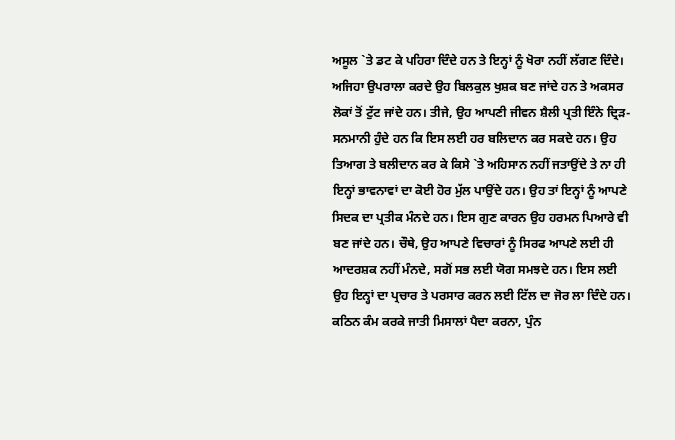ਅਸੂਲ `ਤੇ ਡਟ ਕੇ ਪਹਿਰਾ ਦਿੰਦੇ ਹਨ ਤੇ ਇਨ੍ਹਾਂ ਨੂੰ ਖੋਰਾ ਨਹੀਂ ਲੱਗਣ ਦਿੰਦੇ। ਅਜਿਹਾ ਉਪਰਾਲਾ ਕਰਦੇ ਉਹ ਬਿਲਕੁਲ ਖੁਸ਼ਕ ਬਣ ਜਾਂਦੇ ਹਨ ਤੇ ਅਕਸਰ ਲੋਕਾਂ ਤੋਂ ਟੁੱਟ ਜਾਂਦੇ ਹਨ। ਤੀਜੇ, ਉਹ ਆਪਣੀ ਜੀਵਨ ਸ਼ੈਲੀ ਪ੍ਰਤੀ ਇੰਨੇ ਦ੍ਰਿੜ-ਸਨਮਾਨੀ ਹੁੰਦੇ ਹਨ ਕਿ ਇਸ ਲਈ ਹਰ ਬਲਿਦਾਨ ਕਰ ਸਕਦੇ ਹਨ। ਉਹ ਤਿਆਗ ਤੇ ਬਲੀਦਾਨ ਕਰ ਕੇ ਕਿਸੇ `ਤੇ ਅਹਿਸਾਨ ਨਹੀਂ ਜਤਾਉਂਦੇ ਤੇ ਨਾ ਹੀ ਇਨ੍ਹਾਂ ਭਾਵਨਾਵਾਂ ਦਾ ਕੋਈ ਹੋਰ ਮੁੱਲ ਪਾਉਂਦੇ ਹਨ। ਉਹ ਤਾਂ ਇਨ੍ਹਾਂ ਨੂੰ ਆਪਣੇ ਸਿਦਕ ਦਾ ਪ੍ਰਤੀਕ ਮੰਨਦੇ ਹਨ। ਇਸ ਗੁਣ ਕਾਰਨ ਉਹ ਹਰਮਨ ਪਿਆਰੇ ਵੀ ਬਣ ਜਾਂਦੇ ਹਨ। ਚੌਥੇ, ਉਹ ਆਪਣੇ ਵਿਚਾਰਾਂ ਨੂੰ ਸਿਰਫ ਆਪਣੇ ਲਈ ਹੀ ਆਦਰਸ਼ਕ ਨਹੀਂ ਮੰਨਦੇ, ਸਗੋਂ ਸਭ ਲਈ ਯੋਗ ਸਮਝਦੇ ਹਨ। ਇਸ ਲਈ ਉਹ ਇਨ੍ਹਾਂ ਦਾ ਪ੍ਰਚਾਰ ਤੇ ਪਰਸਾਰ ਕਰਨ ਲਈ ਟਿੱਲ ਦਾ ਜੋਰ ਲਾ ਦਿੰਦੇ ਹਨ। ਕਠਿਨ ਕੰਮ ਕਰਕੇ ਜਾਤੀ ਮਿਸਾਲਾਂ ਪੈਦਾ ਕਰਨਾ, ਪੁੰਨ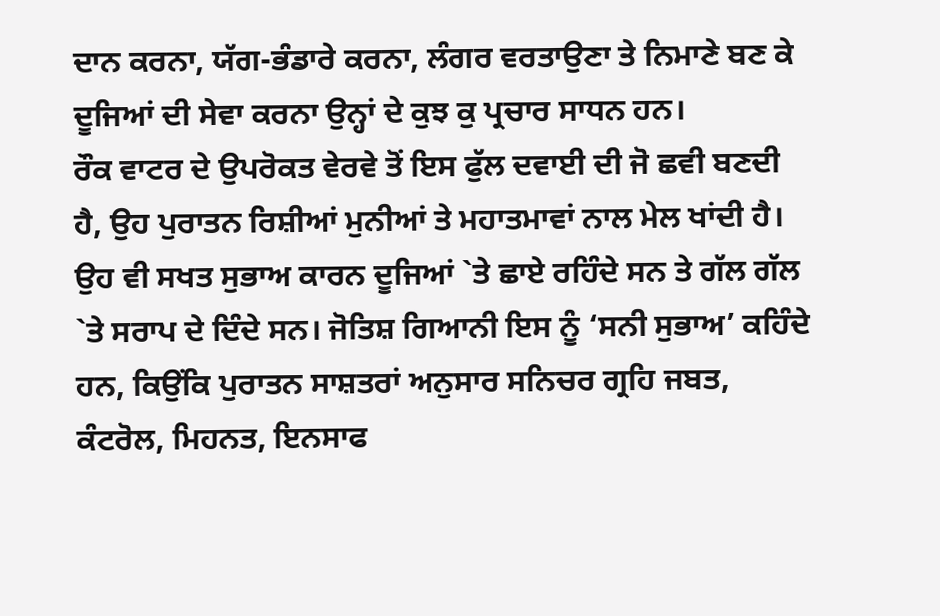ਦਾਨ ਕਰਨਾ, ਯੱਗ-ਭੰਡਾਰੇ ਕਰਨਾ, ਲੰਗਰ ਵਰਤਾਉਣਾ ਤੇ ਨਿਮਾਣੇ ਬਣ ਕੇ ਦੂਜਿਆਂ ਦੀ ਸੇਵਾ ਕਰਨਾ ਉਨ੍ਹਾਂ ਦੇ ਕੁਝ ਕੁ ਪ੍ਰਚਾਰ ਸਾਧਨ ਹਨ।
ਰੌਕ ਵਾਟਰ ਦੇ ਉਪਰੋਕਤ ਵੇਰਵੇ ਤੋਂ ਇਸ ਫੁੱਲ ਦਵਾਈ ਦੀ ਜੋ ਛਵੀ ਬਣਦੀ ਹੈ, ਉਹ ਪੁਰਾਤਨ ਰਿਸ਼ੀਆਂ ਮੁਨੀਆਂ ਤੇ ਮਹਾਤਮਾਵਾਂ ਨਾਲ ਮੇਲ ਖਾਂਦੀ ਹੈ। ਉਹ ਵੀ ਸਖਤ ਸੁਭਾਅ ਕਾਰਨ ਦੂਜਿਆਂ `ਤੇ ਛਾਏ ਰਹਿੰਦੇ ਸਨ ਤੇ ਗੱਲ ਗੱਲ `ਤੇ ਸਰਾਪ ਦੇ ਦਿੰਦੇ ਸਨ। ਜੋਤਿਸ਼ ਗਿਆਨੀ ਇਸ ਨੂੰ ‘ਸਨੀ ਸੁਭਾਅ’ ਕਹਿੰਦੇ ਹਨ, ਕਿਉਂਕਿ ਪੁਰਾਤਨ ਸਾਸ਼ਤਰਾਂ ਅਨੁਸਾਰ ਸਨਿਚਰ ਗ੍ਰਹਿ ਜਬਤ, ਕੰਟਰੋਲ, ਮਿਹਨਤ, ਇਨਸਾਫ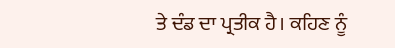ਤੇ ਦੰਡ ਦਾ ਪ੍ਰਤੀਕ ਹੈ। ਕਹਿਣ ਨੂੰ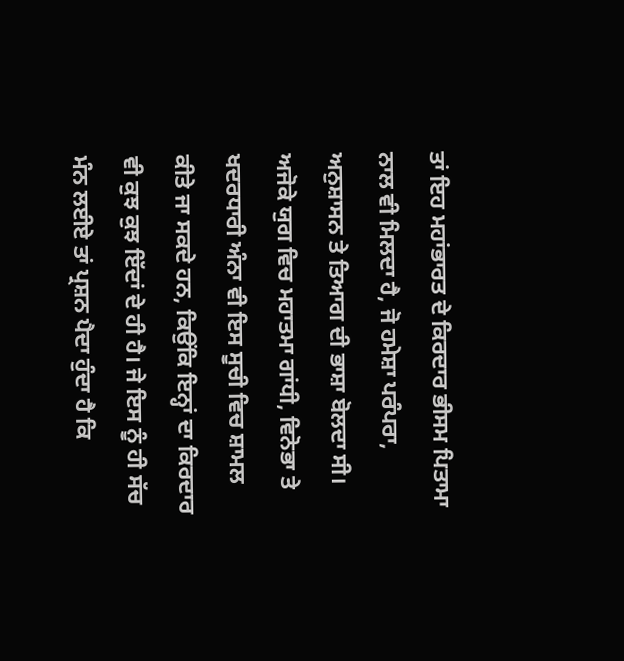ਤਾਂ ਇਹ ਮਹਾਂਭਾਰਤ ਦੇ ਕਿਰਦਾਰ ਭੀਸਮ ਪਿਤਾਮਾ ਨਾਲ ਵੀ ਮਿਲਦਾ ਹੈ, ਜੋ ਹਮੇਸ਼ਾ ਪਰੰਪਰਾ, ਅਨੁਸ਼ਾਸਨ ਤੇ ਤਿਆਗ ਦੀ ਭਾਸ਼ਾ ਬੋਲਦਾ ਸੀ। ਅਜੋਕੇ ਯੁਗ ਵਿਚ ਮਹਾਤਮਾ ਗਾਂਧੀ, ਵਿਨੋਭਾ ਤੇ ਖਦਰਧਾਰੀ ਅੰਨਾ ਵੀ ਇਸ ਸੂਚੀ ਵਿਚ ਸ਼ਾਮਲ ਕੀਤੇ ਜਾ ਸਕਦੇ ਹਨ, ਕਿਉਂਕਿ ਇਨ੍ਹਾਂ ਦਾ ਕਿਰਦਾਰ ਵੀ ਕੁਝ ਕੁਝ ਇੱਦਾਂ ਦੇ ਹੀ ਹੈ। ਜੇ ਇਸ ਨੂੰ ਹੀ ਸੱਚ ਮੰਨ ਲਈਏ ਤਾਂ ਪ੍ਰਸ਼ਨ ਪੈਦਾ ਹੁੰਦਾ ਹੈ ਕਿ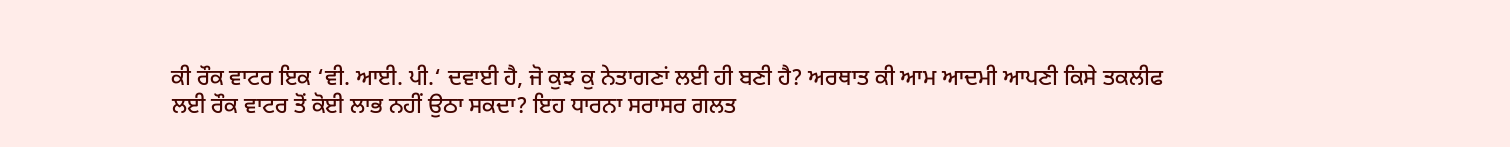ਕੀ ਰੌਕ ਵਾਟਰ ਇਕ ‘ਵੀ. ਆਈ. ਪੀ.‘ ਦਵਾਈ ਹੈ, ਜੋ ਕੁਝ ਕੁ ਨੇਤਾਗਣਾਂ ਲਈ ਹੀ ਬਣੀ ਹੈ? ਅਰਥਾਤ ਕੀ ਆਮ ਆਦਮੀ ਆਪਣੀ ਕਿਸੇ ਤਕਲੀਫ ਲਈ ਰੌਕ ਵਾਟਰ ਤੋਂ ਕੋਈ ਲਾਭ ਨਹੀਂ ਉਠਾ ਸਕਦਾ? ਇਹ ਧਾਰਨਾ ਸਰਾਸਰ ਗਲਤ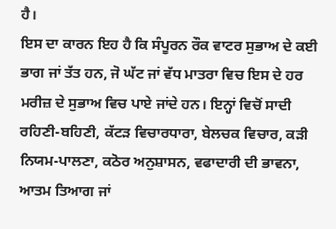ਹੈ।
ਇਸ ਦਾ ਕਾਰਨ ਇਹ ਹੈ ਕਿ ਸੰਪੂਰਨ ਰੌਕ ਵਾਟਰ ਸੁਭਾਅ ਦੇ ਕਈ ਭਾਗ ਜਾਂ ਤੱਤ ਹਨ, ਜੋ ਘੱਟ ਜਾਂ ਵੱਧ ਮਾਤਰਾ ਵਿਚ ਇਸ ਦੇ ਹਰ ਮਰੀਜ਼ ਦੇ ਸੁਭਾਅ ਵਿਚ ਪਾਏ ਜਾਂਦੇ ਹਨ। ਇਨ੍ਹਾਂ ਵਿਚੋਂ ਸਾਦੀ ਰਹਿਣੀ-ਬਹਿਣੀ, ਕੱਟੜ ਵਿਚਾਰਧਾਰਾ, ਬੇਲਚਕ ਵਿਚਾਰ, ਕੜੀ ਨਿਯਮ-ਪਾਲਣਾ, ਕਠੋਰ ਅਨੁਸ਼ਾਸਨ, ਵਫਾਦਾਰੀ ਦੀ ਭਾਵਨਾ, ਆਤਮ ਤਿਆਗ ਜਾਂ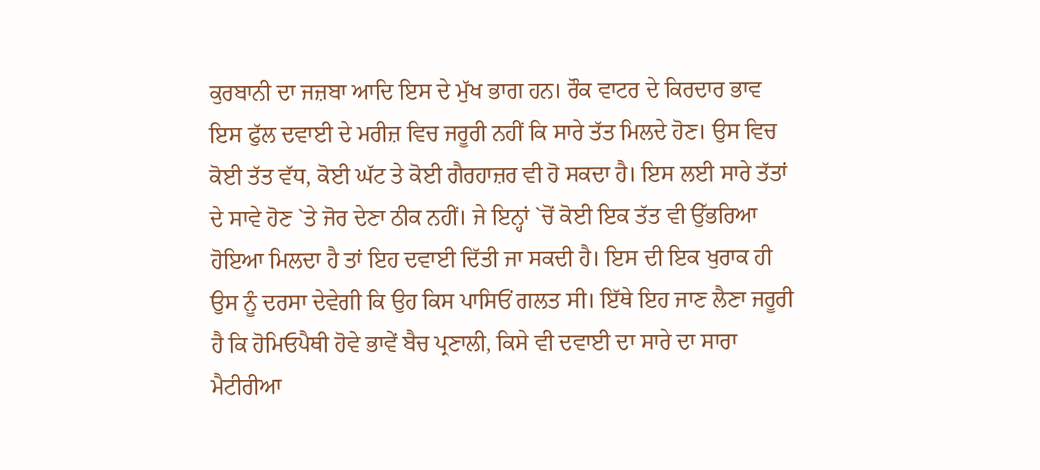ਕੁਰਬਾਨੀ ਦਾ ਜਜ਼ਬਾ ਆਦਿ ਇਸ ਦੇ ਮੁੱਖ ਭਾਗ ਹਨ। ਰੌਕ ਵਾਟਰ ਦੇ ਕਿਰਦਾਰ ਭਾਵ ਇਸ ਫੁੱਲ ਦਵਾਈ ਦੇ ਮਰੀਜ਼ ਵਿਚ ਜਰੂਰੀ ਨਹੀਂ ਕਿ ਸਾਰੇ ਤੱਤ ਮਿਲਦੇ ਹੋਣ। ਉਸ ਵਿਚ ਕੋਈ ਤੱਤ ਵੱਧ, ਕੋਈ ਘੱਟ ਤੇ ਕੋਈ ਗੈਰਹਾਜ਼ਰ ਵੀ ਹੋ ਸਕਦਾ ਹੈ। ਇਸ ਲਈ ਸਾਰੇ ਤੱਤਾਂ ਦੇ ਸਾਵੇ ਹੋਣ `ਤੇ ਜੋਰ ਦੇਣਾ ਠੀਕ ਨਹੀਂ। ਜੇ ਇਨ੍ਹਾਂ `ਚੋਂ ਕੋਈ ਇਕ ਤੱਤ ਵੀ ਉੱਭਰਿਆ ਹੋਇਆ ਮਿਲਦਾ ਹੈ ਤਾਂ ਇਹ ਦਵਾਈ ਦਿੱਤੀ ਜਾ ਸਕਦੀ ਹੈ। ਇਸ ਦੀ ਇਕ ਖੁਰਾਕ ਹੀ ਉਸ ਨੂੰ ਦਰਸਾ ਦੇਵੇਗੀ ਕਿ ਉਹ ਕਿਸ ਪਾਸਿਓਂ ਗਲਤ ਸੀ। ਇੱਥੇ ਇਹ ਜਾਣ ਲੈਣਾ ਜਰੂਰੀ ਹੈ ਕਿ ਹੋਮਿਓਪੈਥੀ ਹੋਵੇ ਭਾਵੇਂ ਬੈਚ ਪ੍ਰਣਾਲੀ, ਕਿਸੇ ਵੀ ਦਵਾਈ ਦਾ ਸਾਰੇ ਦਾ ਸਾਰਾ ਮੈਟੀਰੀਆ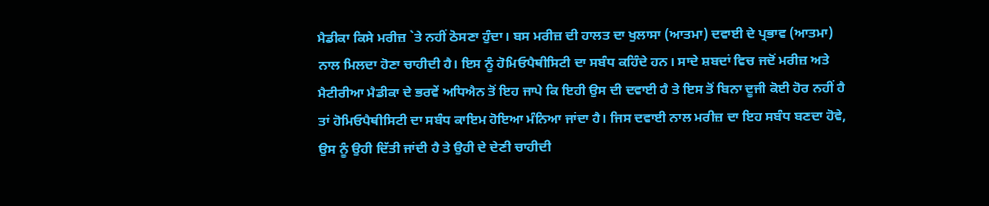ਮੈਡੀਕਾ ਕਿਸੇ ਮਰੀਜ਼ `ਤੇ ਨਹੀਂ ਠੋਸਣਾ ਹੁੰਦਾ। ਬਸ ਮਰੀਜ਼ ਦੀ ਹਾਲਤ ਦਾ ਖੁਲਾਸਾ (ਆਤਮਾ) ਦਵਾਈ ਦੇ ਪ੍ਰਭਾਵ (ਆਤਮਾ) ਨਾਲ ਮਿਲਦਾ ਹੋਣਾ ਚਾਹੀਦੀ ਹੈ। ਇਸ ਨੂੰ ਹੋਮਿਓਪੈਥੀਸਿਟੀ ਦਾ ਸਬੰਧ ਕਹਿੰਦੇ ਹਨ। ਸਾਦੇ ਸ਼ਬਦਾਂ ਵਿਚ ਜਦੋਂ ਮਰੀਜ਼ ਅਤੇ ਮੈਟੀਰੀਆ ਮੈਡੀਕਾ ਦੇ ਭਰਵੇਂ ਅਧਿਐਨ ਤੋਂ ਇਹ ਜਾਪੇ ਕਿ ਇਹੀ ਉਸ ਦੀ ਦਵਾਈ ਹੈ ਤੇ ਇਸ ਤੋਂ ਬਿਨਾ ਦੂਜੀ ਕੋਈ ਹੋਰ ਨਹੀਂ ਹੈ ਤਾਂ ਹੋਮਿਓਪੈਥੀਸਿਟੀ ਦਾ ਸਬੰਧ ਕਾਇਮ ਹੋਇਆ ਮੰਨਿਆ ਜਾਂਦਾ ਹੈ। ਜਿਸ ਦਵਾਈ ਨਾਲ ਮਰੀਜ਼ ਦਾ ਇਹ ਸਬੰਧ ਬਣਦਾ ਹੋਵੇ, ਉਸ ਨੂੰ ਉਹੀ ਦਿੱਤੀ ਜਾਂਦੀ ਹੈ ਤੇ ਉਹੀ ਦੇ ਦੇਣੀ ਚਾਹੀਦੀ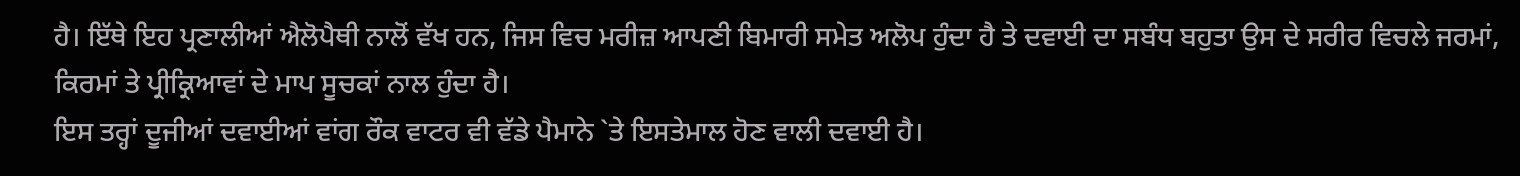ਹੈ। ਇੱਥੇ ਇਹ ਪ੍ਰਣਾਲੀਆਂ ਐਲੋਪੈਥੀ ਨਾਲੋਂ ਵੱਖ ਹਨ, ਜਿਸ ਵਿਚ ਮਰੀਜ਼ ਆਪਣੀ ਬਿਮਾਰੀ ਸਮੇਤ ਅਲੋਪ ਹੁੰਦਾ ਹੈ ਤੇ ਦਵਾਈ ਦਾ ਸਬੰਧ ਬਹੁਤਾ ਉਸ ਦੇ ਸਰੀਰ ਵਿਚਲੇ ਜਰਮਾਂ, ਕਿਰਮਾਂ ਤੇ ਪ੍ਰੀਕ੍ਰਿਆਵਾਂ ਦੇ ਮਾਪ ਸੂਚਕਾਂ ਨਾਲ ਹੁੰਦਾ ਹੈ।
ਇਸ ਤਰ੍ਹਾਂ ਦੂਜੀਆਂ ਦਵਾਈਆਂ ਵਾਂਗ ਰੌਕ ਵਾਟਰ ਵੀ ਵੱਡੇ ਪੈਮਾਨੇ `ਤੇ ਇਸਤੇਮਾਲ ਹੋਣ ਵਾਲੀ ਦਵਾਈ ਹੈ।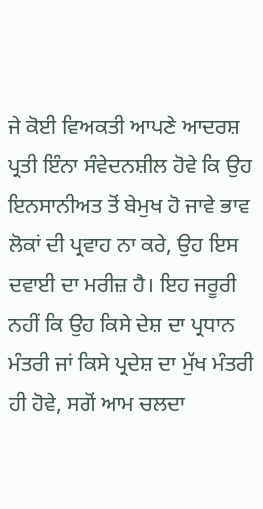ਜੇ ਕੋਈ ਵਿਅਕਤੀ ਆਪਣੇ ਆਦਰਸ਼ ਪ੍ਰਤੀ ਇੰਨਾ ਸੰਵੇਦਨਸ਼ੀਲ ਹੋਵੇ ਕਿ ਉਹ ਇਨਸਾਨੀਅਤ ਤੋਂ ਬੇਮੁਖ ਹੋ ਜਾਵੇ ਭਾਵ ਲੋਕਾਂ ਦੀ ਪ੍ਰਵਾਹ ਨਾ ਕਰੇ, ਉਹ ਇਸ ਦਵਾਈ ਦਾ ਮਰੀਜ਼ ਹੈ। ਇਹ ਜਰੂਰੀ ਨਹੀਂ ਕਿ ਉਹ ਕਿਸੇ ਦੇਸ਼ ਦਾ ਪ੍ਰਧਾਨ ਮੰਤਰੀ ਜਾਂ ਕਿਸੇ ਪ੍ਰਦੇਸ਼ ਦਾ ਮੁੱਖ ਮੰਤਰੀ ਹੀ ਹੋਵੇ, ਸਗੋਂ ਆਮ ਚਲਦਾ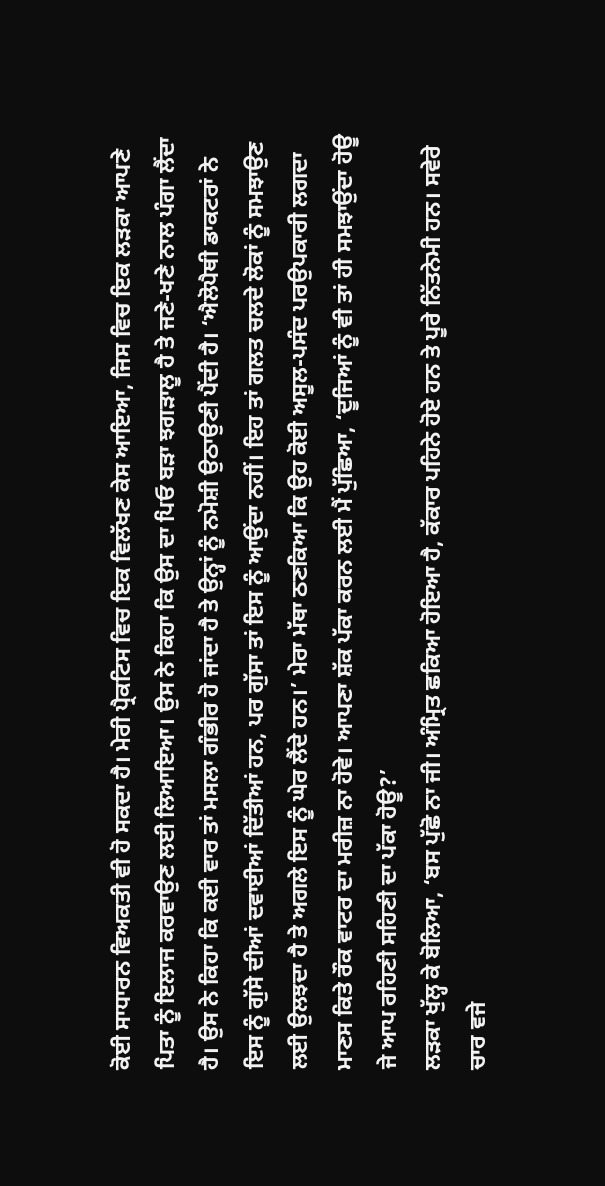ਕੋਈ ਸਾਧਾਰਨ ਵਿਅਕਤੀ ਵੀ ਹੋ ਸਕਦਾ ਹੈ। ਮੇਰੀ ਪ੍ਰੈਕਟਿਸ ਵਿਚ ਇਕ ਵਿਲੱਖਣ ਕੇਸ ਆਇਆ, ਜਿਸ ਵਿਚ ਇਕ ਲੜਕਾ ਆਪਣੇ ਪਿਤਾ ਨੂੰ ਇਲਾਜ ਕਰਵਾਉਣ ਲਈ ਲਿਆਇਆ। ਉਸ ਨੇ ਕਿਹਾ ਕਿ ਉਸ ਦਾ ਪਿਓ ਬੜਾ ਝਗੜਾਲੂ ਹੈ ਤੇ ਜਣੇ-ਖਣੇ ਨਾਲ ਪੰਗਾ ਲੈਂਦਾ ਹੈ। ਉਸ ਨੇ ਕਿਹਾ ਕਿ ਕਈ ਵਾਰ ਤਾਂ ਮਸਲਾ ਗੰਭੀਰ ਹੋ ਜਾਂਦਾ ਹੈ ਤੇ ਉਨ੍ਹਾਂ ਨੂੰ ਨਮੋਸ਼ੀ ਉਠਾਉਣੀ ਪੈਂਦੀ ਹੈ। ‘ਐਲੋਪੈਥੀ ਡਾਕਟਰਾਂ ਨੇ ਇਸ ਨੂੰ ਗੁੱਸੇ ਦੀਆਂ ਦਵਾਈਆਂ ਦਿੱਤੀਆਂ ਹਨ, ਪਰ ਗੁੱਸਾ ਤਾਂ ਇਸ ਨੂੰ ਆਉਂਦਾ ਨਹੀਂ। ਇਹ ਤਾਂ ਗਲਤ ਚਲਦੇ ਲੋਕਾਂ ਨੂੰ ਸਮਝਾਉਣ ਲਈ ਉਲਝਦਾ ਹੈ ਤੇ ਅਗਲੇ ਇਸ ਨੂੰ ਘੇਰ ਲੈਂਦੇ ਹਨ।’ ਮੇਰਾ ਮੱਥਾ ਠਣਕਿਆ ਕਿ ਉਹ ਕੋਈ ਅਸੂਲ-ਪਸੰਦ ਪਰਉਪਕਾਰੀ ਲਗਦਾ ਮਾਣਸ ਕਿਤੇ ਰੌਕ ਵਾਟਰ ਦਾ ਮਰੀਜ਼ ਨਾ ਹੋਵੇ। ਆਪਣਾ ਸ਼ੱਕ ਪੱਕਾ ਕਰਨ ਲਈ ਮੈਂ ਪੁੱਛਿਆ, ‘ਦੂਜਿਆਂ ਨੂੰ ਵੀ ਤਾਂ ਹੀ ਸਮਝਾਉਂਦਾ ਹੋਊ ਜੇ ਆਪ ਰਹਿਣੀ ਸਹਿਣੀ ਦਾ ਪੱਕਾ ਹੋਊ?’
ਲੜਕਾ ਖੁੱਲ੍ਹ ਕੇ ਬੋਲਿਆ, ‘ਬਸ ਪੁੱਛੋ ਨਾ ਜੀ। ਅੰਮ੍ਰਿਤ ਛਕਿਆ ਹੋਇਆ ਹੈ, ਕੱਕਾਰ ਪਹਿਨੇ ਹੋਏ ਹਨ ਤੇ ਪੂਰੇ ਨਿੱਤਨੇਮੀ ਹਨ। ਸਵੇਰੇ ਚਾਰ ਵਜੇ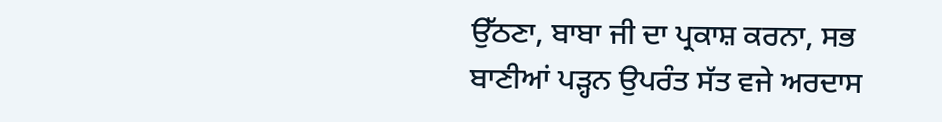ਉੱਠਣਾ, ਬਾਬਾ ਜੀ ਦਾ ਪ੍ਰਕਾਸ਼ ਕਰਨਾ, ਸਭ ਬਾਣੀਆਂ ਪੜ੍ਹਨ ਉਪਰੰਤ ਸੱਤ ਵਜੇ ਅਰਦਾਸ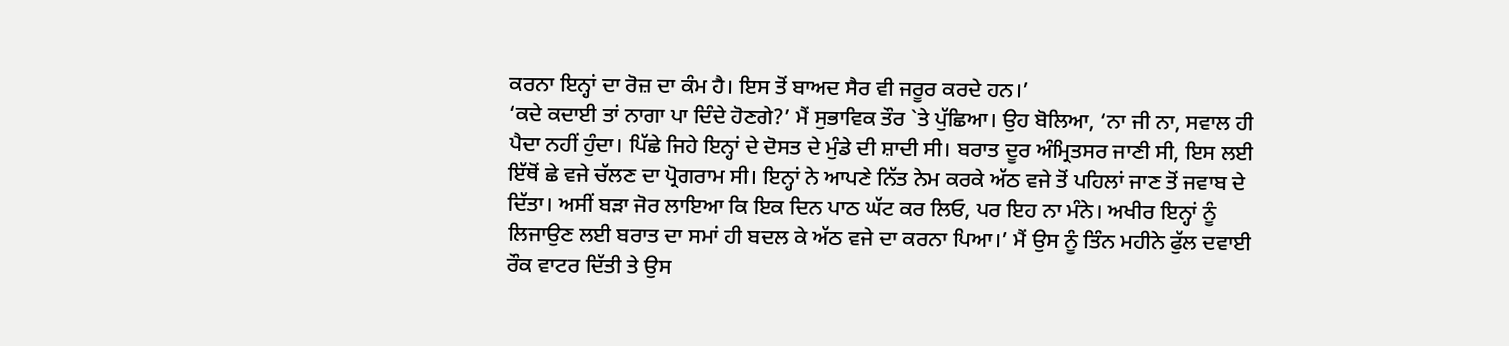ਕਰਨਾ ਇਨ੍ਹਾਂ ਦਾ ਰੋਜ਼ ਦਾ ਕੰਮ ਹੈ। ਇਸ ਤੋਂ ਬਾਅਦ ਸੈਰ ਵੀ ਜਰੂਰ ਕਰਦੇ ਹਨ।’
‘ਕਦੇ ਕਦਾਈ ਤਾਂ ਨਾਗਾ ਪਾ ਦਿੰਦੇ ਹੋਣਗੇ?’ ਮੈਂ ਸੁਭਾਵਿਕ ਤੌਰ `ਤੇ ਪੁੱਛਿਆ। ਉਹ ਬੋਲਿਆ, ‘ਨਾ ਜੀ ਨਾ, ਸਵਾਲ ਹੀ ਪੈਦਾ ਨਹੀਂ ਹੁੰਦਾ। ਪਿੱਛੇ ਜਿਹੇ ਇਨ੍ਹਾਂ ਦੇ ਦੋਸਤ ਦੇ ਮੁੰਡੇ ਦੀ ਸ਼ਾਦੀ ਸੀ। ਬਰਾਤ ਦੂਰ ਅੰਮ੍ਰਿਤਸਰ ਜਾਣੀ ਸੀ, ਇਸ ਲਈ ਇੱਥੋਂ ਛੇ ਵਜੇ ਚੱਲਣ ਦਾ ਪ੍ਰੋਗਰਾਮ ਸੀ। ਇਨ੍ਹਾਂ ਨੇ ਆਪਣੇ ਨਿੱਤ ਨੇਮ ਕਰਕੇ ਅੱਠ ਵਜੇ ਤੋਂ ਪਹਿਲਾਂ ਜਾਣ ਤੋਂ ਜਵਾਬ ਦੇ ਦਿੱਤਾ। ਅਸੀਂ ਬੜਾ ਜੋਰ ਲਾਇਆ ਕਿ ਇਕ ਦਿਨ ਪਾਠ ਘੱਟ ਕਰ ਲਿਓ, ਪਰ ਇਹ ਨਾ ਮੰਨੇ। ਅਖੀਰ ਇਨ੍ਹਾਂ ਨੂੰ ਲਿਜਾਉਣ ਲਈ ਬਰਾਤ ਦਾ ਸਮਾਂ ਹੀ ਬਦਲ ਕੇ ਅੱਠ ਵਜੇ ਦਾ ਕਰਨਾ ਪਿਆ।’ ਮੈਂ ਉਸ ਨੂੰ ਤਿੰਨ ਮਹੀਨੇ ਫੁੱਲ ਦਵਾਈ ਰੌਕ ਵਾਟਰ ਦਿੱਤੀ ਤੇ ਉਸ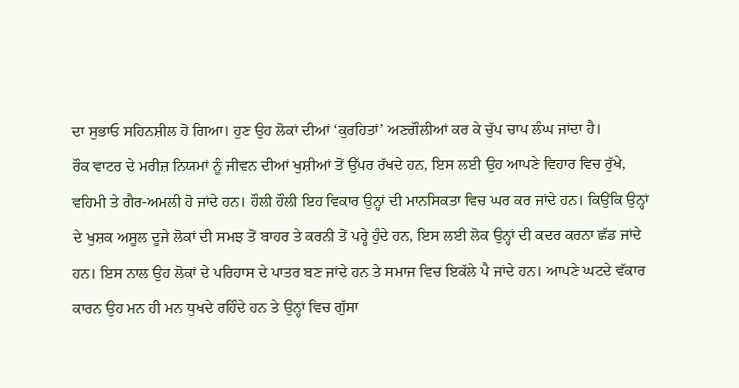ਦਾ ਸੁਭਾਓ ਸਹਿਨਸ਼ੀਲ ਹੋ ਗਿਆ। ਹੁਣ ਉਹ ਲੋਕਾਂ ਦੀਆਂ ‘ਕੁਰਹਿਤਾਂ’ ਅਣਗੌਲੀਆਂ ਕਰ ਕੇ ਚੁੱਪ ਚਾਪ ਲੰਘ ਜਾਂਦਾ ਹੈ।
ਰੌਕ ਵਾਟਰ ਦੇ ਮਰੀਜ਼ ਨਿਯਮਾਂ ਨੂੰ ਜੀਵਨ ਦੀਆਂ ਖੁਸ਼ੀਆਂ ਤੋਂ ਉੱਪਰ ਰੱਖਦੇ ਹਨ, ਇਸ ਲਈ ਉਹ ਆਪਣੇ ਵਿਹਾਰ ਵਿਚ ਰੁੱਖੇ, ਵਹਿਮੀ ਤੇ ਗੈਰ-ਅਮਲੀ ਹੋ ਜਾਂਦੇ ਹਨ। ਹੌਲੀ ਹੌਲੀ ਇਹ ਵਿਕਾਰ ਉਨ੍ਹਾਂ ਦੀ ਮਾਨਸਿਕਤਾ ਵਿਚ ਘਰ ਕਰ ਜਾਂਦੇ ਹਨ। ਕਿਉਂਕਿ ਉਨ੍ਹਾਂ ਦੇ ਖੁਸ਼ਕ ਅਸੂਲ ਦੂਜੇ ਲੋਕਾਂ ਦੀ ਸਮਝ ਤੋਂ ਬਾਹਰ ਤੇ ਕਰਨੀ ਤੋਂ ਪਰ੍ਹੇ ਹੁੰਦੇ ਹਨ, ਇਸ ਲਈ ਲੋਕ ਉਨ੍ਹਾਂ ਦੀ ਕਦਰ ਕਰਨਾ ਛੱਡ ਜਾਂਦੇ ਹਨ। ਇਸ ਨਾਲ ਉਹ ਲੋਕਾਂ ਦੇ ਪਰਿਹਾਸ ਦੇ ਪਾਤਰ ਬਣ ਜਾਂਦੇ ਹਨ ਤੇ ਸਮਾਜ ਵਿਚ ਇਕੱਲੇ ਪੈ ਜਾਂਦੇ ਹਨ। ਆਪਣੇ ਘਟਦੇ ਵੱਕਾਰ ਕਾਰਨ ਉਹ ਮਨ ਹੀ ਮਨ ਧੁਖਦੇ ਰਹਿੰਦੇ ਹਨ ਤੇ ਉਨ੍ਹਾਂ ਵਿਚ ਗੁੱਸਾ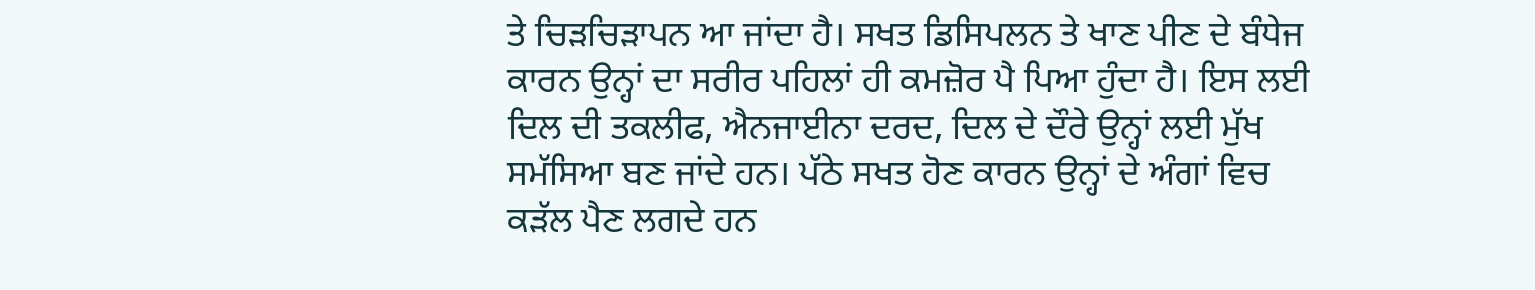ਤੇ ਚਿੜਚਿੜਾਪਨ ਆ ਜਾਂਦਾ ਹੈ। ਸਖਤ ਡਿਸਿਪਲਨ ਤੇ ਖਾਣ ਪੀਣ ਦੇ ਬੰਧੇਜ ਕਾਰਨ ਉਨ੍ਹਾਂ ਦਾ ਸਰੀਰ ਪਹਿਲਾਂ ਹੀ ਕਮਜ਼ੋਰ ਪੈ ਪਿਆ ਹੁੰਦਾ ਹੈ। ਇਸ ਲਈ ਦਿਲ ਦੀ ਤਕਲੀਫ, ਐਨਜਾਈਨਾ ਦਰਦ, ਦਿਲ ਦੇ ਦੌਰੇ ਉਨ੍ਹਾਂ ਲਈ ਮੁੱਖ ਸਮੱਸਿਆ ਬਣ ਜਾਂਦੇ ਹਨ। ਪੱਠੇ ਸਖਤ ਹੋਣ ਕਾਰਨ ਉਨ੍ਹਾਂ ਦੇ ਅੰਗਾਂ ਵਿਚ ਕੜੱਲ ਪੈਣ ਲਗਦੇ ਹਨ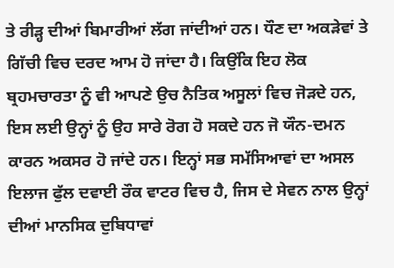ਤੇ ਰੀੜ੍ਹ ਦੀਆਂ ਬਿਮਾਰੀਆਂ ਲੱਗ ਜਾਂਦੀਆਂ ਹਨ। ਧੌਣ ਦਾ ਅਕੜੇਵਾਂ ਤੇ ਗਿੱਚੀ ਵਿਚ ਦਰਦ ਆਮ ਹੋ ਜਾਂਦਾ ਹੈ। ਕਿਉਂਕਿ ਇਹ ਲੋਕ ਬ੍ਰਹਮਚਾਰਤਾ ਨੂੰ ਵੀ ਆਪਣੇ ਉਚ ਨੈਤਿਕ ਅਸੂਲਾਂ ਵਿਚ ਜੋੜਦੇ ਹਨ, ਇਸ ਲਈ ਉਨ੍ਹਾਂ ਨੂੰ ਉਹ ਸਾਰੇ ਰੋਗ ਹੋ ਸਕਦੇ ਹਨ ਜੋ ਯੌਨ-ਦਮਨ ਕਾਰਨ ਅਕਸਰ ਹੋ ਜਾਂਦੇ ਹਨ। ਇਨ੍ਹਾਂ ਸਭ ਸਮੱਸਿਆਵਾਂ ਦਾ ਅਸਲ ਇਲਾਜ ਫੁੱਲ ਦਵਾਈ ਰੌਕ ਵਾਟਰ ਵਿਚ ਹੈ, ਜਿਸ ਦੇ ਸੇਵਨ ਨਾਲ ਉਨ੍ਹਾਂ ਦੀਆਂ ਮਾਨਸਿਕ ਦੁਬਿਧਾਵਾਂ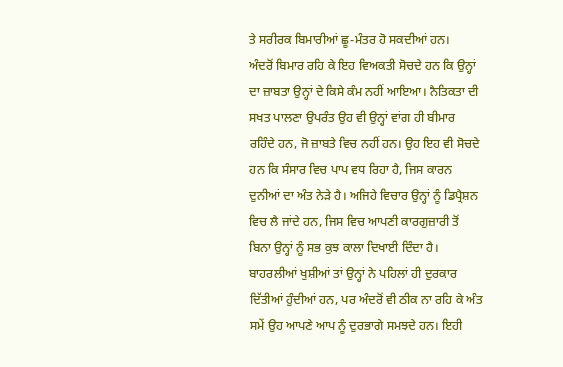ਤੇ ਸਰੀਰਕ ਬਿਮਾਰੀਆਂ ਛੂ-ਮੰਤਰ ਹੋ ਸਕਦੀਆਂ ਹਨ।
ਅੰਦਰੋਂ ਬਿਮਾਰ ਰਹਿ ਕੇ ਇਹ ਵਿਅਕਤੀ ਸੋਚਦੇ ਹਨ ਕਿ ਉਨ੍ਹਾਂ ਦਾ ਜ਼ਾਬਤਾ ਉਨ੍ਹਾਂ ਦੇ ਕਿਸੇ ਕੰਮ ਨਹੀਂ ਆਇਆ। ਨੈਤਿਕਤਾ ਦੀ ਸਖਤ ਪਾਲਣਾ ਉਪਰੰਤ ਉਹ ਵੀ ਉਨ੍ਹਾਂ ਵਾਂਗ ਹੀ ਬੀਮਾਰ ਰਹਿੰਦੇ ਹਨ, ਜੋ ਜ਼ਾਬਤੇ ਵਿਚ ਨਹੀਂ ਹਨ। ਉਹ ਇਹ ਵੀ ਸੋਚਦੇ ਹਨ ਕਿ ਸੰਸਾਰ ਵਿਚ ਪਾਪ ਵਧ ਰਿਹਾ ਹੈ, ਜਿਸ ਕਾਰਨ ਦੁਨੀਆਂ ਦਾ ਅੰਤ ਨੇੜੇ ਹੈ। ਅਜਿਹੇ ਵਿਚਾਰ ਉਨ੍ਹਾਂ ਨੂੰ ਡਿਪ੍ਰੈਸ਼ਨ ਵਿਚ ਲੈ ਜਾਂਦੇ ਹਨ, ਜਿਸ ਵਿਚ ਆਪਣੀ ਕਾਰਗੁਜ਼ਾਰੀ ਤੋਂ ਬਿਨਾ ਉਨ੍ਹਾਂ ਨੂੰ ਸਭ ਕੁਝ ਕਾਲਾ ਦਿਖਾਈ ਦਿੰਦਾ ਹੈ। ਬਾਹਰਲੀਆਂ ਖੁਸ਼ੀਆਂ ਤਾਂ ਉਨ੍ਹਾਂ ਨੇ ਪਹਿਲਾਂ ਹੀ ਦੁਰਕਾਰ ਦਿੱਤੀਆਂ ਹੁੰਦੀਆਂ ਹਨ, ਪਰ ਅੰਦਰੋਂ ਵੀ ਠੀਕ ਨਾ ਰਹਿ ਕੇ ਅੰਤ ਸਮੇਂ ਉਹ ਆਪਣੇ ਆਪ ਨੂੰ ਦੁਰਭਾਗੇ ਸਮਝਦੇ ਹਨ। ਇਹੀ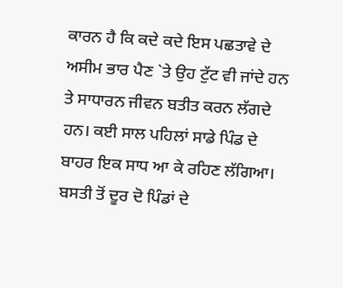ਕਾਰਨ ਹੈ ਕਿ ਕਦੇ ਕਦੇ ਇਸ ਪਛਤਾਵੇ ਦੇ ਅਸੀਮ ਭਾਰ ਪੈਣ `ਤੇ ਉਹ ਟੁੱਟ ਵੀ ਜਾਂਦੇ ਹਨ ਤੇ ਸਾਧਾਰਨ ਜੀਵਨ ਬਤੀਤ ਕਰਨ ਲੱਗਦੇ ਹਨ। ਕਈ ਸਾਲ ਪਹਿਲਾਂ ਸਾਡੇ ਪਿੰਡ ਦੇ ਬਾਹਰ ਇਕ ਸਾਧ ਆ ਕੇ ਰਹਿਣ ਲੱਗਿਆ। ਬਸਤੀ ਤੋਂ ਦੂਰ ਦੋ ਪਿੰਡਾਂ ਦੇ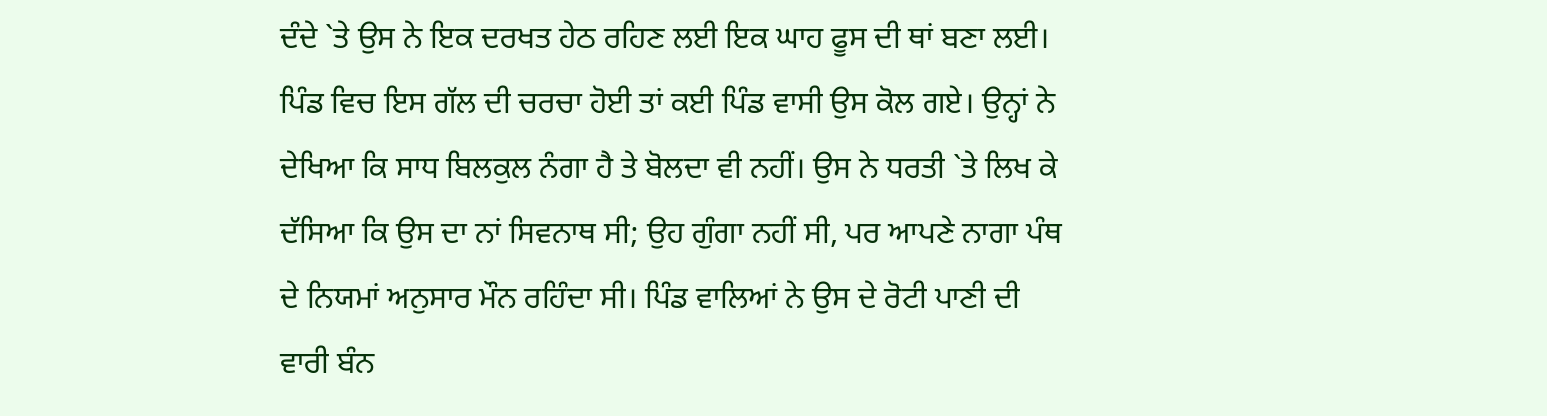ਦੰਦੇ `ਤੇ ਉਸ ਨੇ ਇਕ ਦਰਖਤ ਹੇਠ ਰਹਿਣ ਲਈ ਇਕ ਘਾਹ ਫੂਸ ਦੀ ਥਾਂ ਬਣਾ ਲਈ। ਪਿੰਡ ਵਿਚ ਇਸ ਗੱਲ ਦੀ ਚਰਚਾ ਹੋਈ ਤਾਂ ਕਈ ਪਿੰਡ ਵਾਸੀ ਉਸ ਕੋਲ ਗਏ। ਉਨ੍ਹਾਂ ਨੇ ਦੇਖਿਆ ਕਿ ਸਾਧ ਬਿਲਕੁਲ ਨੰਗਾ ਹੈ ਤੇ ਬੋਲਦਾ ਵੀ ਨਹੀਂ। ਉਸ ਨੇ ਧਰਤੀ `ਤੇ ਲਿਖ ਕੇ ਦੱਸਿਆ ਕਿ ਉਸ ਦਾ ਨਾਂ ਸਿਵਨਾਥ ਸੀ; ਉਹ ਗੁੰਗਾ ਨਹੀਂ ਸੀ, ਪਰ ਆਪਣੇ ਨਾਗਾ ਪੰਥ ਦੇ ਨਿਯਮਾਂ ਅਨੁਸਾਰ ਮੌਨ ਰਹਿੰਦਾ ਸੀ। ਪਿੰਡ ਵਾਲਿਆਂ ਨੇ ਉਸ ਦੇ ਰੋਟੀ ਪਾਣੀ ਦੀ ਵਾਰੀ ਬੰਨ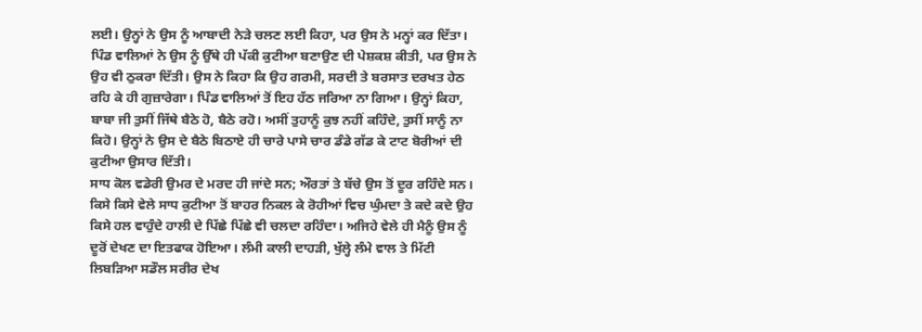ਲਈ। ਉਨ੍ਹਾਂ ਨੇ ਉਸ ਨੂੰ ਆਬਾਦੀ ਨੇੜੇ ਚਲਣ ਲਈ ਕਿਹਾ, ਪਰ ਉਸ ਨੇ ਮਨ੍ਹਾਂ ਕਰ ਦਿੱਤਾ। ਪਿੰਡ ਵਾਲਿਆਂ ਨੇ ਉਸ ਨੂੰ ਉੱਥੇ ਹੀ ਪੱਕੀ ਕੁਟੀਆ ਬਣਾਉਣ ਦੀ ਪੇਸ਼ਕਸ਼ ਕੀਤੀ, ਪਰ ਉਸ ਨੇ ਉਹ ਵੀ ਠੁਕਰਾ ਦਿੱਤੀ। ਉਸ ਨੇ ਕਿਹਾ ਕਿ ਉਹ ਗਰਮੀ, ਸਰਦੀ ਤੇ ਬਰਸਾਤ ਦਰਖਤ ਹੇਠ ਰਹਿ ਕੇ ਹੀ ਗੁਜ਼ਾਰੇਗਾ। ਪਿੰਡ ਵਾਲਿਆਂ ਤੋਂ ਇਹ ਹੱਠ ਜਰਿਆ ਨਾ ਗਿਆ। ਉਨ੍ਹਾਂ ਕਿਹਾ, ਬਾਬਾ ਜੀ ਤੁਸੀਂ ਜਿੱਥੇ ਬੈਠੇ ਹੋ, ਬੈਠੇ ਰਹੋ। ਅਸੀਂ ਤੁਹਾਨੂੰ ਕੁਝ ਨਹੀਂ ਕਹਿੰਦੇ, ਤੁਸੀਂ ਸਾਨੂੰ ਨਾ ਕਿਹੋ। ਉਨ੍ਹਾਂ ਨੇ ਉਸ ਦੇ ਬੈਠੇ ਬਿਠਾਏ ਹੀ ਚਾਰੇ ਪਾਸੇ ਚਾਰ ਡੰਡੇ ਗੱਡ ਕੇ ਟਾਟ ਬੋਰੀਆਂ ਦੀ ਕੁਟੀਆ ਉਸਾਰ ਦਿੱਤੀ।
ਸਾਧ ਕੋਲ ਵਡੇਰੀ ਉਮਰ ਦੇ ਮਰਦ ਹੀ ਜਾਂਦੇ ਸਨ; ਔਰਤਾਂ ਤੇ ਬੱਚੇ ਉਸ ਤੋਂ ਦੂਰ ਰਹਿੰਦੇ ਸਨ। ਕਿਸੇ ਕਿਸੇ ਵੇਲੇ ਸਾਧ ਕੁਟੀਆ ਤੋਂ ਬਾਹਰ ਨਿਕਲ ਕੇ ਰੋਹੀਆਂ ਵਿਚ ਘੁੰਮਦਾ ਤੇ ਕਦੇ ਕਦੇ ਉਹ ਕਿਸੇ ਹਲ ਵਾਹੁੰਦੇ ਹਾਲੀ ਦੇ ਪਿੱਛੇ ਪਿੱਛੇ ਵੀ ਚਲਦਾ ਰਹਿੰਦਾ। ਅਜਿਹੇ ਵੇਲੇ ਹੀ ਮੈਨੂੰ ਉਸ ਨੂੰ ਦੂਰੋਂ ਦੇਖਣ ਦਾ ਇਤਫਾਕ ਹੋਇਆ। ਲੰਮੀ ਕਾਲੀ ਦਾਹੜੀ, ਖੁੱਲ੍ਹੇ ਲੰਮੇ ਵਾਲ ਤੇ ਮਿੱਟੀ ਲਿਬੜਿਆ ਸਡੌਲ ਸਰੀਰ ਦੇਖ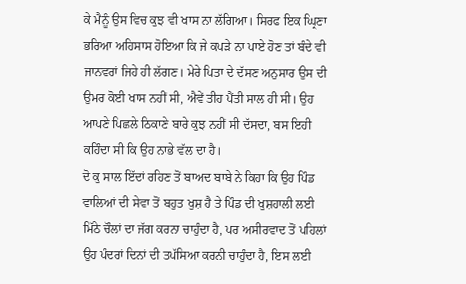ਕੇ ਮੈਨੂੰ ਉਸ ਵਿਚ ਕੁਝ ਵੀ ਖਾਸ ਨਾ ਲੱਗਿਆ। ਸਿਰਫ ਇਕ ਘ੍ਰਿਣਾ ਭਰਿਆ ਅਹਿਸਾਸ ਹੋਇਆ ਕਿ ਜੇ ਕਪੜੇ ਨਾ ਪਾਏ ਹੋਣ ਤਾਂ ਬੰਦੇ ਵੀ ਜਾਨਵਰਾਂ ਜਿਹੇ ਹੀ ਲੱਗਣ। ਮੇਰੇ ਪਿਤਾ ਦੇ ਦੱਸਣ ਅਨੁਸਾਰ ਉਸ ਦੀ ਉਮਰ ਕੋਈ ਖਾਸ ਨਹੀਂ ਸੀ, ਐਵੇਂ ਤੀਹ ਪੈਂਤੀ ਸਾਲ ਹੀ ਸੀ। ਉਹ ਆਪਣੇ ਪਿਛਲੇ ਠਿਕਾਣੇ ਬਾਰੇ ਕੁਝ ਨਹੀਂ ਸੀ ਦੱਸਦਾ, ਬਸ ਇਹੀ ਕਹਿੰਦਾ ਸੀ ਕਿ ਉਹ ਨਾਭੇ ਵੱਲ ਦਾ ਹੈ।
ਦੋ ਕੁ ਸਾਲ ਇੱਦਾਂ ਰਹਿਣ ਤੋਂ ਬਾਅਦ ਬਾਬੇ ਨੇ ਕਿਹਾ ਕਿ ਉਹ ਪਿੰਡ ਵਾਲਿਆਂ ਦੀ ਸੇਵਾ ਤੋਂ ਬਹੁਤ ਖੁਸ਼ ਹੈ ਤੇ ਪਿੰਡ ਦੀ ਖੁਸ਼ਹਾਲੀ ਲਈ ਮਿੱਠੇ ਚੌਲਾਂ ਦਾ ਜੱਗ ਕਰਨਾ ਚਾਹੁੰਦਾ ਹੈ, ਪਰ ਅਸੀਰਵਾਦ ਤੋਂ ਪਹਿਲਾਂ ਉਹ ਪੰਦਰਾਂ ਦਿਨਾਂ ਦੀ ਤਪੱਸਿਆ ਕਰਨੀ ਚਾਹੁੰਦਾ ਹੈ, ਇਸ ਲਈ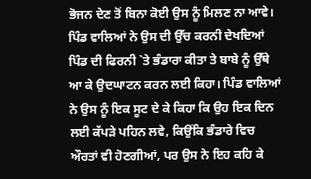ਭੋਜਨ ਦੇਣ ਤੋਂ ਬਿਨਾ ਕੋਈ ਉਸ ਨੂੰ ਮਿਲਣ ਨਾ ਆਵੇ। ਪਿੰਡ ਵਾਲਿਆਂ ਨੇ ਉਸ ਦੀ ਉੱਚ ਕਰਨੀ ਦੇਖਦਿਆਂ ਪਿੰਡ ਦੀ ਫਿਰਨੀ `ਤੇ ਭੰਡਾਰਾ ਕੀਤਾ ਤੇ ਬਾਬੇ ਨੂੰ ਉੱਥੇ ਆ ਕੇ ਉਦਘਾਟਨ ਕਰਨ ਲਈ ਕਿਹਾ। ਪਿੰਡ ਵਾਲਿਆਂ ਨੇ ਉਸ ਨੂੰ ਇਕ ਸੂਟ ਦੇ ਕੇ ਕਿਹਾ ਕਿ ਉਹ ਇਕ ਦਿਨ ਲਈ ਕੱਪੜੇ ਪਹਿਨ ਲਵੇ, ਕਿਉਂਕਿ ਭੰਡਾਰੇ ਵਿਚ ਔਰਤਾਂ ਵੀ ਹੋਣਗੀਆਂ, ਪਰ ਉਸ ਨੇ ਇਹ ਕਹਿ ਕੇ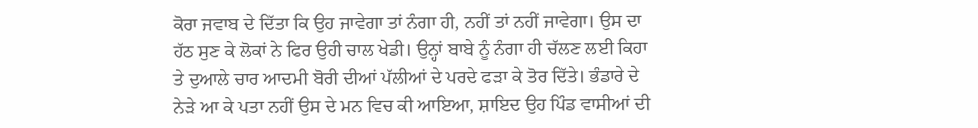ਕੋਰਾ ਜਵਾਬ ਦੇ ਦਿੱਤਾ ਕਿ ਉਹ ਜਾਵੇਗਾ ਤਾਂ ਨੰਗਾ ਹੀ, ਨਹੀਂ ਤਾਂ ਨਹੀਂ ਜਾਵੇਗਾ। ਉਸ ਦਾ ਹੱਠ ਸੁਣ ਕੇ ਲੋਕਾਂ ਨੇ ਫਿਰ ਉਹੀ ਚਾਲ ਖੇਡੀ। ਉਨ੍ਹਾਂ ਬਾਬੇ ਨੂੰ ਨੰਗਾ ਹੀ ਚੱਲਣ ਲਈ ਕਿਹਾ ਤੇ ਦੁਆਲੇ ਚਾਰ ਆਦਮੀ ਬੋਰੀ ਦੀਆਂ ਪੱਲੀਆਂ ਦੇ ਪਰਦੇ ਫੜਾ ਕੇ ਤੋਰ ਦਿੱਤੇ। ਭੰਡਾਰੇ ਦੇ ਨੇੜੇ ਆ ਕੇ ਪਤਾ ਨਹੀਂ ਉਸ ਦੇ ਮਨ ਵਿਚ ਕੀ ਆਇਆ, ਸ਼ਾਇਦ ਉਹ ਪਿੰਡ ਵਾਸੀਆਂ ਦੀ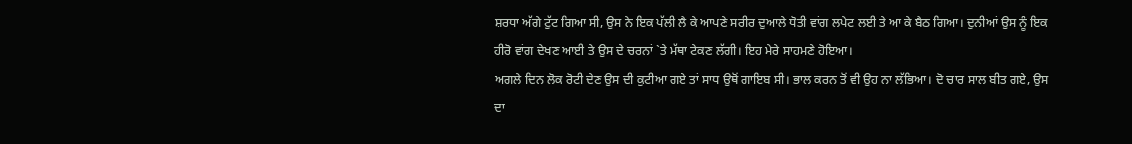ਸ਼ਰਧਾ ਅੱਗੇ ਟੁੱਟ ਗਿਆ ਸੀ, ਉਸ ਨੇ ਇਕ ਪੱਲੀ ਲੈ ਕੇ ਆਪਣੇ ਸਰੀਰ ਦੁਆਲੇ ਧੋਤੀ ਵਾਂਗ ਲਪੇਟ ਲਈ ਤੇ ਆ ਕੇ ਬੈਠ ਗਿਆ। ਦੁਨੀਆਂ ਉਸ ਨੂੰ ਇਕ ਹੀਰੋ ਵਾਂਗ ਦੇਖਣ ਆਈ ਤੇ ਉਸ ਦੇ ਚਰਨਾਂ `ਤੇ ਮੱਥਾ ਟੇਕਣ ਲੱਗੀ। ਇਹ ਮੇਰੇ ਸਾਹਮਣੇ ਹੋਇਆ।
ਅਗਲੇ ਦਿਨ ਲੋਕ ਰੋਟੀ ਦੇਣ ਉਸ ਦੀ ਕੁਟੀਆ ਗਏ ਤਾਂ ਸਾਧ ਉਥੋਂ ਗਾਇਬ ਸੀ। ਭਾਲ ਕਰਨ ਤੋਂ ਵੀ ਉਹ ਨਾ ਲੱਭਿਆ। ਦੋ ਚਾਰ ਸਾਲ ਬੀਤ ਗਏ, ਉਸ ਦਾ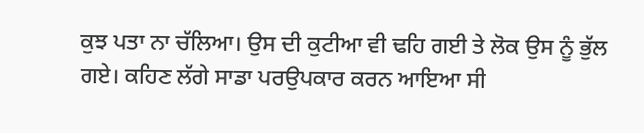ਕੁਝ ਪਤਾ ਨਾ ਚੱਲਿਆ। ਉਸ ਦੀ ਕੁਟੀਆ ਵੀ ਢਹਿ ਗਈ ਤੇ ਲੋਕ ਉਸ ਨੂੰ ਭੁੱਲ ਗਏ। ਕਹਿਣ ਲੱਗੇ ਸਾਡਾ ਪਰਉਪਕਾਰ ਕਰਨ ਆਇਆ ਸੀ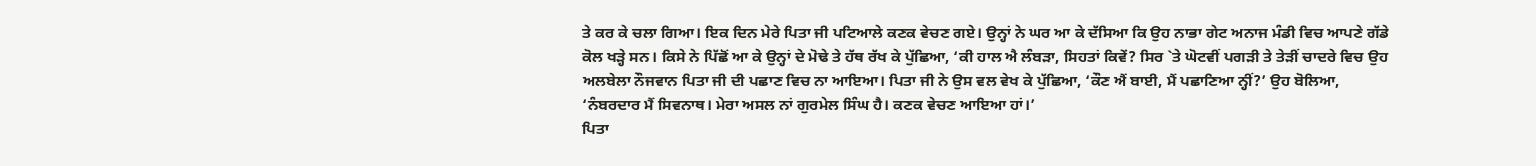ਤੇ ਕਰ ਕੇ ਚਲਾ ਗਿਆ। ਇਕ ਦਿਨ ਮੇਰੇ ਪਿਤਾ ਜੀ ਪਟਿਆਲੇ ਕਣਕ ਵੇਚਣ ਗਏ। ਉਨ੍ਹਾਂ ਨੇ ਘਰ ਆ ਕੇ ਦੱਸਿਆ ਕਿ ਉਹ ਨਾਭਾ ਗੇਟ ਅਨਾਜ ਮੰਡੀ ਵਿਚ ਆਪਣੇ ਗੱਡੇ ਕੋਲ ਖੜ੍ਹੇ ਸਨ। ਕਿਸੇ ਨੇ ਪਿੱਛੋਂ ਆ ਕੇ ਉਨ੍ਹਾਂ ਦੇ ਮੋਢੇ ਤੇ ਹੱਥ ਰੱਖ ਕੇ ਪੁੱਛਿਆ, ‘ਕੀ ਹਾਲ ਐ ਲੰਬੜਾ, ਸਿਹਤਾਂ ਕਿਵੇਂ? ਸਿਰ `ਤੇ ਘੋਟਵੀਂ ਪਗੜੀ ਤੇ ਤੇੜੀਂ ਚਾਦਰੇ ਵਿਚ ਉਹ ਅਲਬੇਲਾ ਨੌਜਵਾਨ ਪਿਤਾ ਜੀ ਦੀ ਪਛਾਣ ਵਿਚ ਨਾ ਆਇਆ। ਪਿਤਾ ਜੀ ਨੇ ਉਸ ਵਲ ਵੇਖ ਕੇ ਪੁੱਛਿਆ, ‘ਕੌਣ ਐਂ ਬਾਈ, ਮੈਂ ਪਛਾਣਿਆ ਨ੍ਹੀਂ?’ ਉਹ ਬੋਲਿਆ, ‘ਨੰਬਰਦਾਰ ਮੈਂ ਸਿਵਨਾਥ। ਮੇਰਾ ਅਸਲ ਨਾਂ ਗੁਰਮੇਲ ਸਿੰਘ ਹੈ। ਕਣਕ ਵੇਚਣ ਆਇਆ ਹਾਂ।’
ਪਿਤਾ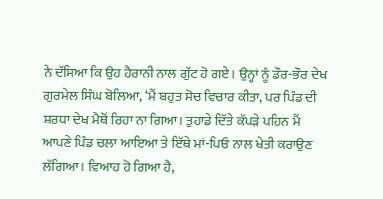ਨੇ ਦੱਸਿਆ ਕਿ ਉਹ ਹੈਰਾਨੀ ਨਾਲ ਗੁੱਟ ਹੋ ਗਏ। ਉਨ੍ਹਾਂ ਨੂੰ ਡੌਰ-ਭੌਰ ਦੇਖ ਗੁਰਮੇਲ ਸਿੰਘ ਬੋਲਿਆ, ‘ਮੈਂ ਬਹੁਤ ਸੋਚ ਵਿਚਾਰ ਕੀਤਾ, ਪਰ ਪਿੰਡ ਦੀ ਸ਼ਰਧਾ ਦੇਖ ਮੈਥੋਂ ਰਿਹਾ ਨਾ ਗਿਆ। ਤੁਹਾਡੇ ਦਿੱਤੇ ਕੱਪੜੇ ਪਹਿਨ ਮੈਂ ਆਪਣੇ ਪਿੰਡ ਚਲਾ ਆਇਆ ਤੇ ਇੱਥੇ ਮਾਂ-ਪਿਓ ਨਾਲ ਖੇਤੀ ਕਰਾਉਣ ਲੱਗਿਆ। ਵਿਆਹ ਹੋ ਗਿਆ ਹੈ,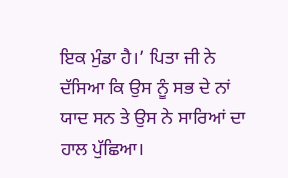ਇਕ ਮੁੰਡਾ ਹੈ।’ ਪਿਤਾ ਜੀ ਨੇ ਦੱਸਿਆ ਕਿ ਉਸ ਨੂੰ ਸਭ ਦੇ ਨਾਂ ਯਾਦ ਸਨ ਤੇ ਉਸ ਨੇ ਸਾਰਿਆਂ ਦਾ ਹਾਲ ਪੁੱਛਿਆ।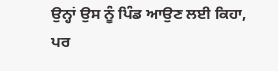ਉਨ੍ਹਾਂ ਉਸ ਨੂੰ ਪਿੰਡ ਆਉਣ ਲਈ ਕਿਹਾ, ਪਰ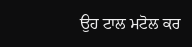ਉਹ ਟਾਲ ਮਟੋਲ ਕਰ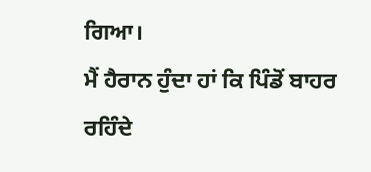ਗਿਆ।
ਮੈਂ ਹੈਰਾਨ ਹੁੰਦਾ ਹਾਂ ਕਿ ਪਿੰਡੋਂ ਬਾਹਰ ਰਹਿੰਦੇ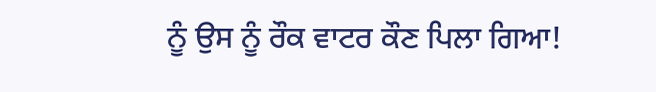ਨੂੰ ਉਸ ਨੂੰ ਰੌਕ ਵਾਟਰ ਕੌਣ ਪਿਲਾ ਗਿਆ!